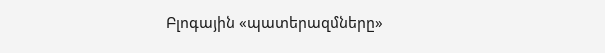Բլոգային «պատերազմները»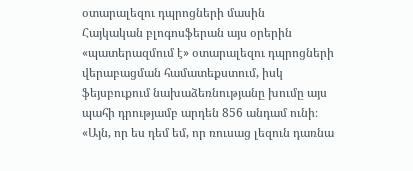օտարալեզու դպրոցների մասին
Հայկական բլոգոսֆերան այս օրերին «պատերազմում է» օտարալեզու դպրոցների վերաբացման համատեքստում, իսկ ֆեյսբուքում նախաձեռնությանը խումը այս պահի դրությամբ արդեն 856 անդամ ունի։
«Այն, որ ես դեմ եմ, որ ռուսաց լեզուն դառնա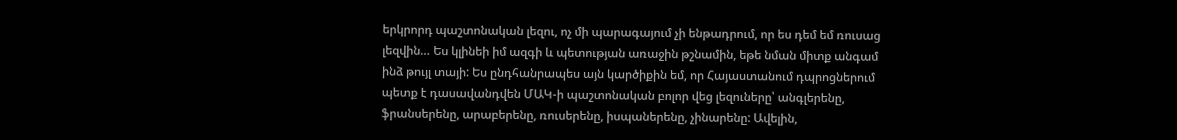երկրորդ պաշտոնական լեզու, ոչ մի պարագայում չի ենթադրում, որ ես դեմ եմ ռուսաց լեզվին… Ես կլինեի իմ ազգի և պետության առաջին թշնամին, եթե նման միտք անգամ ինձ թույլ տայի: Ես ընդհանրապես այն կարծիքին եմ, որ Հայաստանում դպրոցներում պետք է դասավանդվեն ՄԱԿ-ի պաշտոնական բոլոր վեց լեզուները՝ անգլերենը, ֆրանսերենը, արաբերենը, ռուսերենը, իսպաներենը, չինարենը: Ավելին,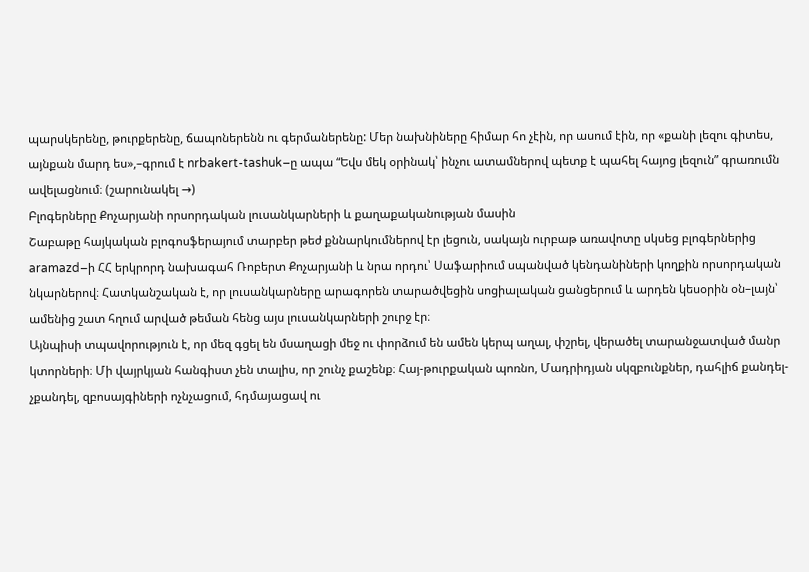պարսկերենը, թուրքերենը, ճապոներենն ու գերմաներենը: Մեր նախնիները հիմար հո չէին, որ ասում էին, որ «քանի լեզու գիտես, այնքան մարդ ես»,–գրում է nrbakert-tashuk–ը ապա “Եվս մեկ օրինակ՝ ինչու ատամներով պետք է պահել հայոց լեզուն” գրառումն ավելացնում։ (շարունակել →)
Բլոգերները Քոչարյանի որսորդական լուսանկարների և քաղաքականության մասին
Շաբաթը հայկական բլոգոսֆերայում տարբեր թեժ քննարկումներով էր լեցուն, սակայն ուրբաթ առավոտը սկսեց բլոգերներից aramazd–ի ՀՀ երկրորդ նախագահ Ռոբերտ Քոչարյանի և նրա որդու՝ Սաֆարիում սպանված կենդանիների կողքին որսորդական նկարներով։ Հատկանշական է, որ լուսանկարները արագորեն տարածվեցին սոցիալական ցանցերում և արդեն կեսօրին օն–լայն՝ ամենից շատ հղում արված թեման հենց այս լուսանկարների շուրջ էր։
Այնպիսի տպավորություն է, որ մեզ գցել են մսաղացի մեջ ու փորձում են ամեն կերպ աղալ, փշրել, վերածել տարանջատված մանր կտորների։ Մի վայրկյան հանգիստ չեն տալիս, որ շունչ քաշենք։ Հայ-թուրքական պոռնո, Մադրիդյան սկզբունքներ, դահլիճ քանդել-չքանդել, զբոսայգիների ոչնչացում, հդմայացավ ու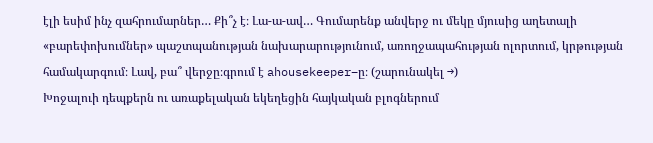էլի եսիմ ինչ զահրումարներ… Քի՞չ է։ Լա-ա-ավ… Գումարենք անվերջ ու մեկը մյուսից աղետալի «բարեփոխումներ» պաշտպանության նախարարությունում, առողջապահության ոլորտում, կրթության համակարգում։ Լավ, բա՞ վերջը։գրում է ahousekeeper–ը։ (շարունակել →)
Խոջալուի դեպքերն ու առաքելական եկեղեցին հայկական բլոգներում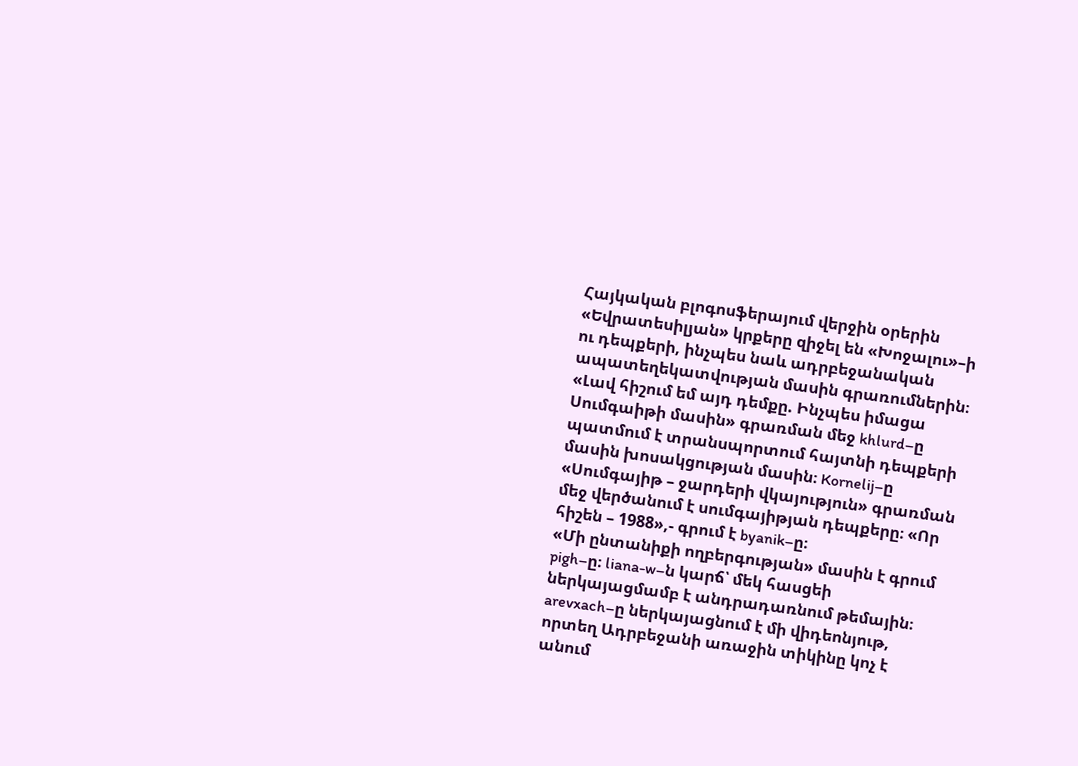Հայկական բլոգոսֆերայում վերջին օրերին «Եվրատեսիլյան» կրքերը զիջել են «Խոջալու»–ի ու դեպքերի, ինչպես նաև ադրբեջանական ապատեղեկատվության մասին գրառումներին։ «Լավ հիշում եմ այդ դեմքը. Ինչպես իմացա Սումգաիթի մասին» գրառման մեջ khlurd–ը պատմում է տրանսպորտում հայտնի դեպքերի մասին խոսակցության մասին։ Kornelij–ը «Սումգայիթ – ջարդերի վկայություն» գրառման մեջ վերծանում է սումգայիթյան դեպքերը։ «Որ հիշեն – 1988»,- գրում է byanik–ը։
«Մի ընտանիքի ողբերգության» մասին է գրում pigh–ը։ liana-w–ն կարճ՝ մեկ հասցեի ներկայացմամբ է անդրադառնում թեմային։ arevxach–ը ներկայացնում է մի վիդեոնյութ, որտեղ Ադրբեջանի առաջին տիկինը կոչ է անում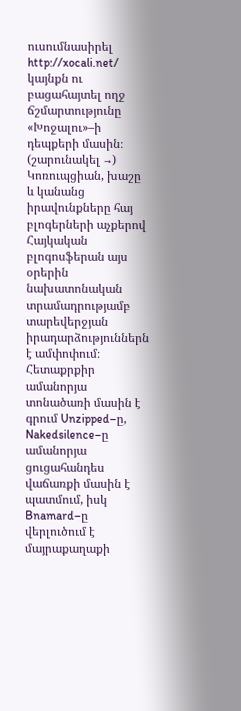ուսումնասիրել http://xocali.net/ կայնքն ու բացահայտել ողջ ճշմարտությունը «Խոջալու»–ի դեպքերի մասին։ (շարունակել →)
Կոռուպցիան, խաշը և կանանց իրավունքները հայ բլոգերների աչքերով
Հայկական բլոգոսֆերան այս օրերին նախատոնական տրամադրությամբ տարեվերջյան իրադարձություններն է ամփոփում։ Հետաքրքիր ամանորյա տոնածառի մասին է գրում Unzipped–ը, Nakedsilence–ը ամանորյա ցուցահանդես վաճառքի մասին է պատմում, իսկ Bnamard–ը վերլուծում է մայրաքաղաքի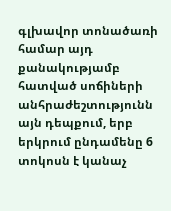գլխավոր տոնածառի համար այդ քանակությամբ հատված սոճիների անհրաժեշտությունն այն դեպքում, երբ երկրում ընդամենը 6 տոկոսն է կանաչ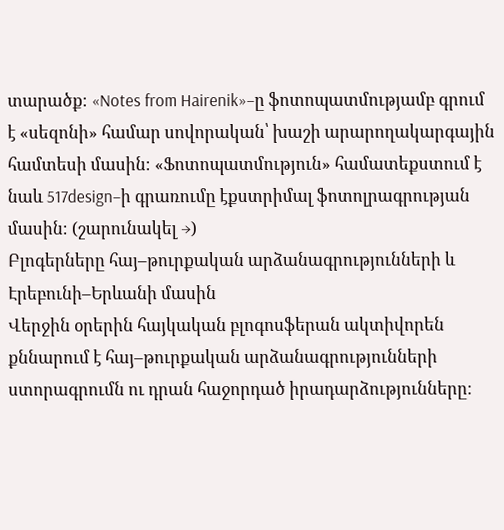տարածք։ «Notes from Hairenik»–ը ֆոտոպատմությամբ գրում է «սեզոնի» համար սովորական՝ խաշի արարողակարգային համտեսի մասին։ «Ֆոտոպատմություն» համատեքստում է նաև 517design–ի գրառումը էքստրիմալ ֆոտոլրագրության մասին։ (շարունակել →)
Բլոգերները հայ–թուրքական արձանագրությունների և Էրեբունի–Երևանի մասին
Վերջին օրերին հայկական բլոգոսֆերան ակտիվորեն քննարում է հայ–թուրքական արձանագրությունների ստորագրումն ու դրան հաջորդած իրադարձությունները։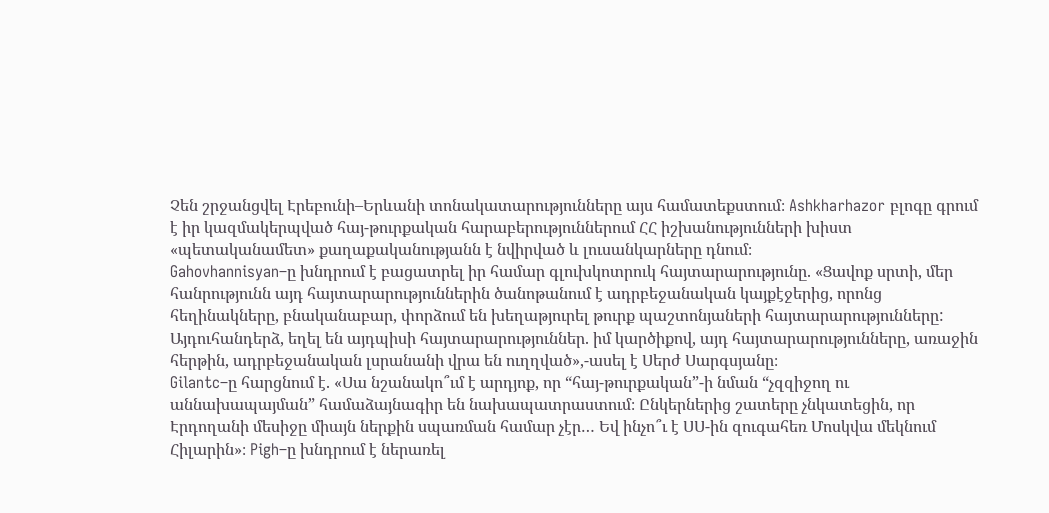Չեն շրջանցվել Էրեբունի–Երևանի տոնակատարությունները այս համատեքստում։ Ashkharhazor բլոգը գրում է իր կազմակերպված հայ-թուրքական հարաբերություններում ՀՀ իշխանությունների խիստ «պետականամետ» քաղաքականությանն է նվիրված և լուսանկարները դնում։
Gahovhannisyan–ը խնդրում է բացատրել իր համար գլուխկոտրուկ հայտարարությունը. «Ցավոք սրտի, մեր հանրությունն այդ հայտարարություններին ծանոթանում է ադրբեջանական կայքէջերից, որոնց հեղինակները, բնականաբար, փորձում են խեղաթյուրել թուրք պաշտոնյաների հայտարարությունները: Այդուհանդերձ, եղել են այդպիսի հայտարարություններ. իմ կարծիքով, այդ հայտարարությունները, առաջին հերթին, ադրբեջանական լսրանանի վրա են ուղղված»,-ասել է Սերժ Սարգսյանը։
Gilantc–ը հարցնում է. «Սա նշանակո՞ւմ է արդյոք, որ “հայ-թուրքական”-ի նման “չզզիջող ու աննախապայման” համաձայնագիր են նախապատրաստում։ Ընկերներից շատերը չնկատեցին, որ Էրդողանի մեսիջը միայն ներքին սպառման համար չէր… Եվ ինչո՞ւ է ՍՍ-ին զուգահեռ Մոսկվա մեկնում Հիլարին»։ Pigh–ը խնդրում է ներառել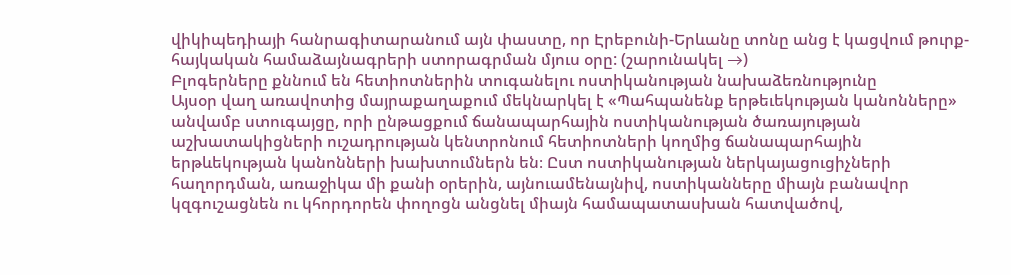վիկիպեդիայի հանրագիտարանում այն փաստը, որ Էրեբունի-Երևանը տոնը անց է կացվում թուրք-հայկական համաձայնագրերի ստորագրման մյուս օրը: (շարունակել →)
Բլոգերները քննում են հետիոտներին տուգանելու ոստիկանության նախաձեռնությունը
Այսօր վաղ առավոտից մայրաքաղաքում մեկնարկել է «Պահպանենք երթեւեկության կանոնները» անվամբ ստուգայցը, որի ընթացքում ճանապարհային ոստիկանության ծառայության աշխատակիցների ուշադրության կենտրոնում հետիոտների կողմից ճանապարհային երթևեկության կանոնների խախտումներն են։ Ըստ ոստիկանության ներկայացուցիչների հաղորդման, առաջիկա մի քանի օրերին, այնուամենայնիվ, ոստիկանները միայն բանավոր կզգուշացնեն ու կհորդորեն փողոցն անցնել միայն համապատասխան հատվածով,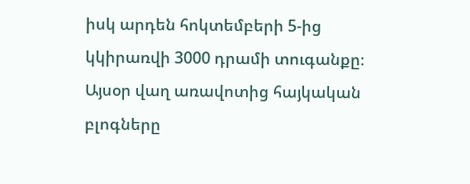իսկ արդեն հոկտեմբերի 5-ից կկիրառվի 3000 դրամի տուգանքը։
Այսօր վաղ առավոտից հայկական բլոգները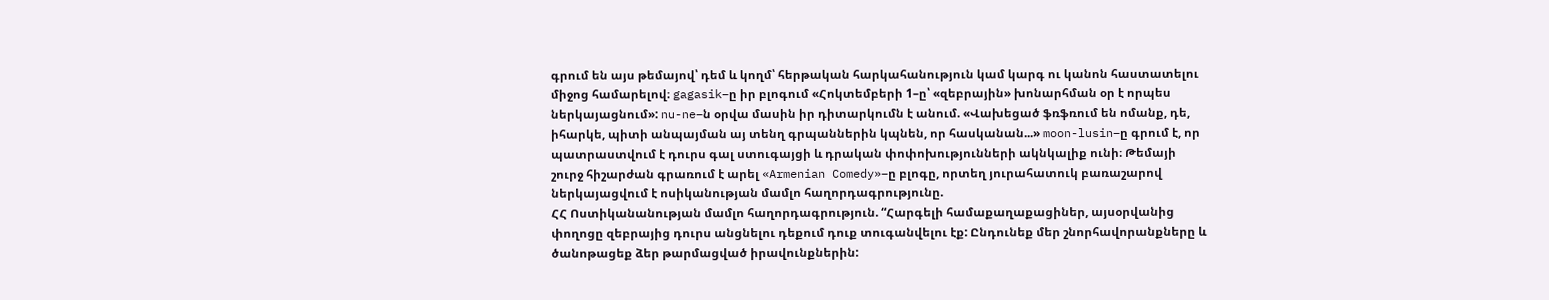գրում են այս թեմայով՝ դեմ և կողմ՝ հերթական հարկահանություն կամ կարգ ու կանոն հաստատելու միջոց համարելով։ gagasik–ը իր բլոգում «Հոկտեմբերի 1–ը՝ «զեբրային» խոնարհման օր է որպես ներկայացնում»: nu-ne–ն օրվա մասին իր դիտարկումն է անում. «Վախեցած ֆռֆռում են ոմանք, դե, իհարկե, պիտի անպայման այ տենղ գրպաններին կպնեն, որ հասկանան...» moon-lusin–ը գրում է, որ պատրաստվում է դուրս գալ ստուգայցի և դրական փոփոխությունների ակնկալիք ունի։ Թեմայի շուրջ հիշարժան գրառում է արել «Armenian Comedy»–ը բլոգը, որտեղ յուրահատուկ բառաշարով ներկայացվում է ոսիկանության մամլո հաղորդագրությունը.
ՀՀ Ոստիկանանության մամլո հաղորդագրություն. “Հարգելի համաքաղաքացիներ, այսօրվանից փողոցը զեբրայից դուրս անցնելու դեքում դուք տուգանվելու էք: Ընդունեք մեր շնորհավորանքները և ծանոթացեք ձեր թարմացված իրավունքներին: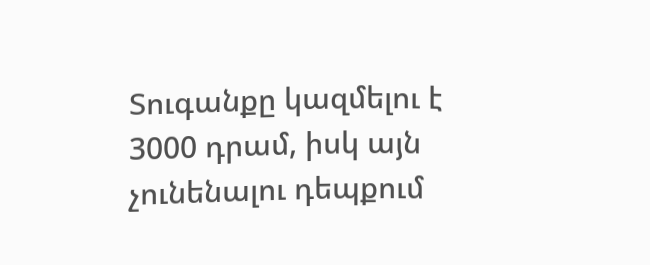Տուգանքը կազմելու է 3000 դրամ, իսկ այն չունենալու դեպքում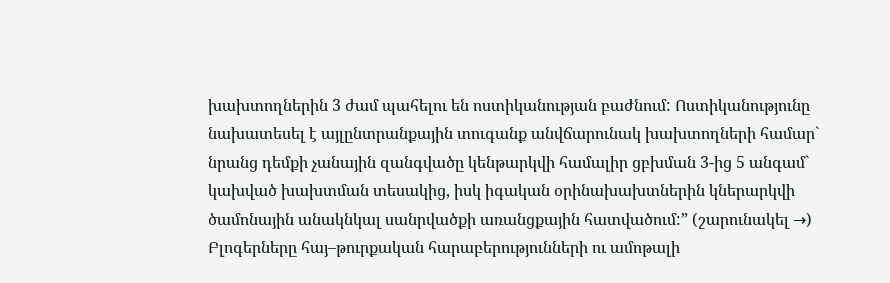խախտողներին 3 ժամ պահելու են ոստիկանության բաժնում: Ոստիկանությունը նախատեսել է այլընտրանքային տուգանք անվճարունակ խախտողների համար` նրանց դեմքի չանային զանգվածը կենթարկվի համալիր ցբխման 3-ից 5 անգամ` կախված խախտման տեսակից, իսկ իգական օրինախախտներին կներարկվի ծամոնային անակնկալ սանրվածքի առանցքային հատվածում:” (շարունակել →)
Բլոգերները հայ–թուրքական հարաբերությունների ու ամոթալի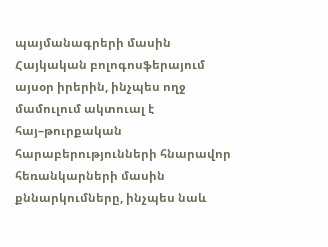պայմանագրերի մասին
Հայկական բոլոգոսֆերայում այսօր իրերին, ինչպես ողջ մամուլում ակտուալ է հայ–թուրքական հարաբերությունների հնարավոր հեռանկարների մասին քննարկումները, ինչպես նաև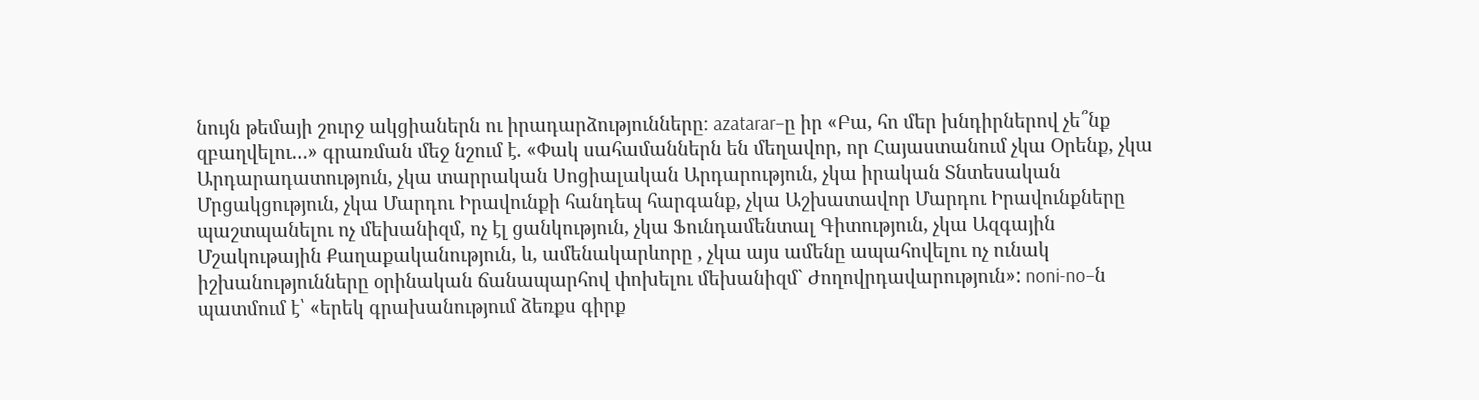նույն թեմայի շուրջ ակցիաներն ու իրադարձությունները։ azatarar–ը իր «Բա, հո մեր խնդիրներով չե՞նք զբաղվելու…» գրառման մեջ նշում է. «Փակ սահամաններն են մեղավոր, որ Հայաստանում չկա Օրենք, չկա Արդարադատություն, չկա տարրական Սոցիալական Արդարություն, չկա իրական Տնտեսական Մրցակցություն, չկա Մարդու Իրավունքի հանդեպ հարգանք, չկա Աշխատավոր Մարդու Իրավունքները պաշտպանելու ոչ մեխանիզմ, ոչ էլ ցանկություն, չկա Ֆունդամենտալ Գիտություն, չկա Ազգային Մշակութային Քաղաքականություն, և, ամենակարևորը , չկա այս ամենը ապահովելու ոչ ունակ իշխանությունները օրինական ճանապարհով փոխելու մեխանիզմ` Ժողովրդավարություն»: noni-no–ն պատմում է՝ «երեկ գրախանությում ձեռքս գիրք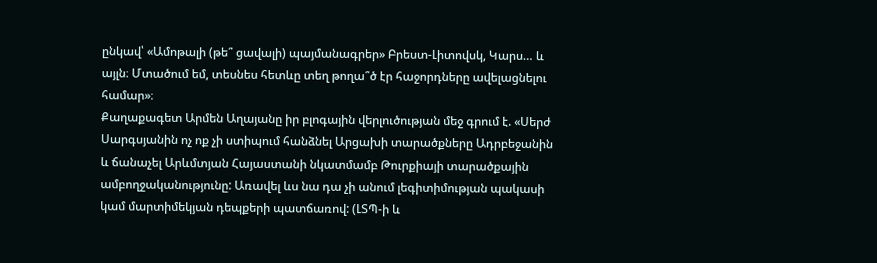ընկավ՝ «Ամոթալի (թե՞ ցավալի) պայմանագրեր» Բրեստ-Լիտովսկ, Կարս… և այլն։ Մտածում եմ, տեսնես հետևը տեղ թողա՞ծ էր հաջորդները ավելացնելու համար»։
Քաղաքագետ Արմեն Աղայանը իր բլոգային վերլուծության մեջ գրում է. «Սերժ Սարգսյանին ոչ ոք չի ստիպում հանձնել Արցախի տարածքները Ադրբեջանին և ճանաչել Արևմտյան Հայաստանի նկատմամբ Թուրքիայի տարածքային ամբողջականությունը: Առավել ևս նա դա չի անում լեգիտիմության պակասի կամ մարտիմեկյան դեպքերի պատճառով: (ԼՏՊ-ի և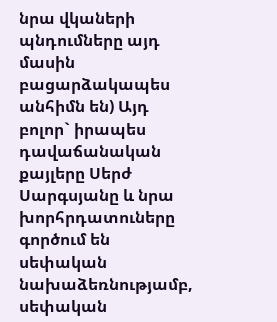նրա վկաների պնդումները այդ մասին բացարձակապես անհիմն են) Այդ բոլոր` իրապես դավաճանական քայլերը Սերժ Սարգսյանը և նրա խորհրդատուները գործում են սեփական նախաձեռնությամբ, սեփական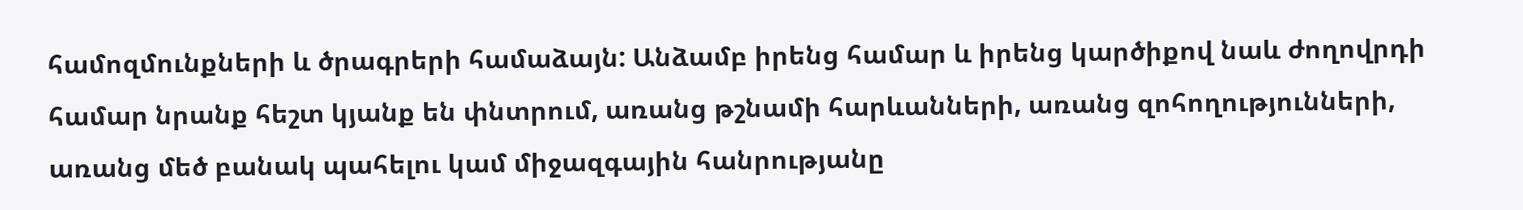համոզմունքների և ծրագրերի համաձայն: Անձամբ իրենց համար և իրենց կարծիքով նաև ժողովրդի համար նրանք հեշտ կյանք են փնտրում, առանց թշնամի հարևանների, առանց զոհողությունների, առանց մեծ բանակ պահելու կամ միջազգային հանրությանը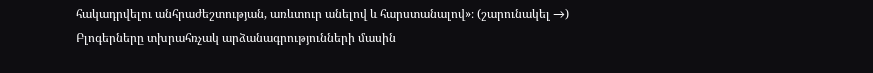հակադրվելու անհրաժեշտության, առևտուր անելով և հարստանալով»։ (շարունակել →)
Բլոգերները տխրահռչակ արձանագրությունների մասին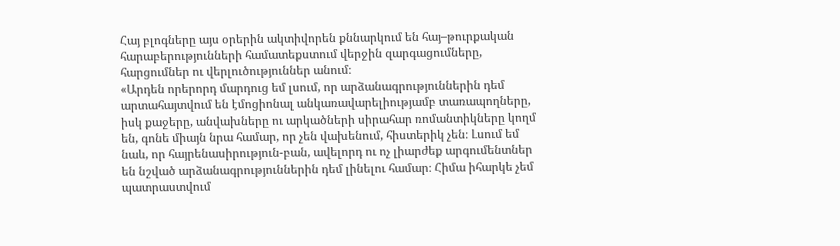Հայ բլոգները այս օրերին ակտիվորեն քննարկում են հայ–թուրքական հարաբերությունների համատեքստում վերջին զարգացումները, հարցումներ ու վերլուծություններ անում։
«Արդեն որերորդ մարդուց եմ լսում, որ արձանագրություններին դեմ արտահայտվում են էմոցիոնալ անկառավարելիությամբ տառապողները, իսկ քաջերը, անվախները ու արկածների սիրահար ռոմանտիկները կողմ են, գոնե միայն նրա համար, որ չեն վախենում, հիստերիկ չեն։ Լսում եմ նաև, որ հայրենասիրություն-բան, ավելորդ ու ոչ լիարժեք արգումենտներ են նշված արձանագրություններին դեմ լինելու համար։ Հիմա իհարկե չեմ պատրաստվում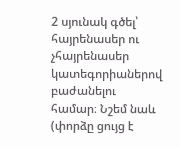2 սյունակ գծել՝ հայրենասեր ու չհայրենասեր կատեգորիաներով բաժանելու համար։ Նշեմ նաև (փորձը ցույց է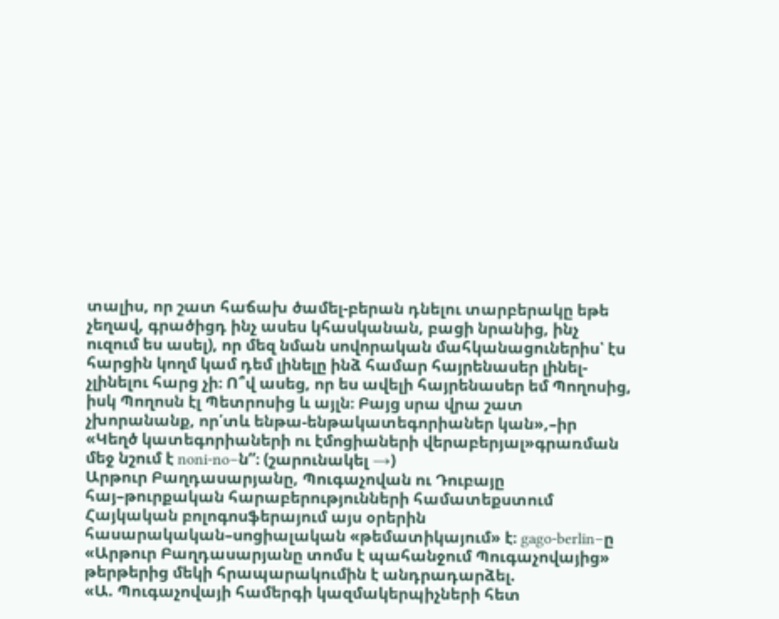տալիս, որ շատ հաճախ ծամել-բերան դնելու տարբերակը եթե չեղավ, գրածիցդ ինչ ասես կհասկանան, բացի նրանից, ինչ ուզում ես ասել), որ մեզ նման սովորական մահկանացուներիս՝ էս հարցին կողմ կամ դեմ լինելը ինձ համար հայրենասեր լինել-չլինելու հարց չի։ Ո՞վ ասեց, որ ես ավելի հայրենասեր եմ Պողոսից, իսկ Պողոսն էլ Պետրոսից և այլն։ Բայց սրա վրա շատ չխորանանք, որ՛տև ենթա-ենթակատեգորիաներ կան»,–իր «Կեղծ կատեգորիաների ու էմոցիաների վերաբերյալ»գրառման մեջ նշում է noni-no–ն”։ (շարունակել →)
Արթուր Բաղդասարյանը, Պուգաչովան ու Դուբայը հայ–թուրքական հարաբերությունների համատեքստում
Հայկական բոլոգոսֆերայում այս օրերին հասարակական–սոցիալական «թեմատիկայում» է։ gago-berlin–ը «Արթուր Բաղդասարյանը տոմս է պահանջում Պուգաչովայից» թերթերից մեկի հրապարակումին է անդրադարձել.
«Ա. Պուգաչովայի համերգի կազմակերպիչների հետ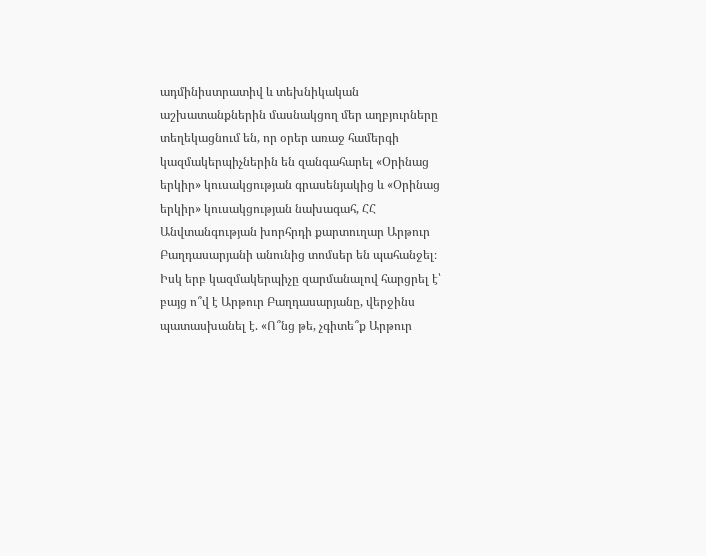ադմինիստրատիվ և տեխնիկական աշխատանքներին մասնակցող մեր աղբյուրները տեղեկացնում են, որ օրեր առաջ համերգի կազմակերպիչներին են զանգահարել «Օրինաց երկիր» կուսակցության գրասենյակից և «Օրինաց երկիր» կուսակցության նախագահ, ՀՀ Անվտանգության խորհրդի քարտուղար Արթուր Բաղդասարյանի անունից տոմսեր են պահանջել։ Իսկ երբ կազմակերպիչը զարմանալով հարցրել է՝ բայց ո՞վ է Արթուր Բաղդասարյանը, վերջինս պատասխանել է. «Ո՞նց թե, չգիտե՞ք Արթուր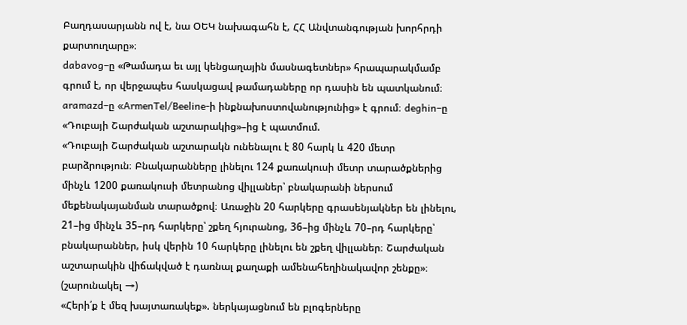Բաղդասարյանն ով է, նա ՕԵԿ նախագահն է, ՀՀ Անվտանգության խորհրդի քարտուղարը»։
dabavog–ը «Թամադա եւ այլ կենցաղային մասնագետներ» հրապարակմամբ գրում է, որ վերջապես հասկացավ թամադաները որ դասին են պատկանում։ aramazd–ը «ArmenTel/Beeline-ի ինքնախոստովանությունից» է գրում։ deghin–ը «Դուբայի Շարժական աշտարակից»–ից է պատմում.
«Դուբայի Շարժական աշտարակն ունենալու է 80 հարկ և 420 մետր բարձրություն։ Բնակարանները լինելու 124 քառակուսի մետր տարածքներից մինչև 1200 քառակուսի մետրանոց վիլլաներ՝ բնակարանի ներսում մեքենակայանման տարածքով։ Առաջին 20 հարկերը գրասենյակներ են լինելու, 21–ից մինչև 35–րդ հարկերը՝ շքեղ հյուրանոց, 36–ից մինչև 70–րդ հարկերը՝ բնակարաններ, իսկ վերին 10 հարկերը լինելու են շքեղ վիլլաներ։ Շարժական աշտարակին վիճակված է դառնալ քաղաքի ամենահեղինակավոր շենքը»։ (շարունակել →)
«Հերի՛ք է մեզ խայտառակեք». ներկայացնում են բլոգերները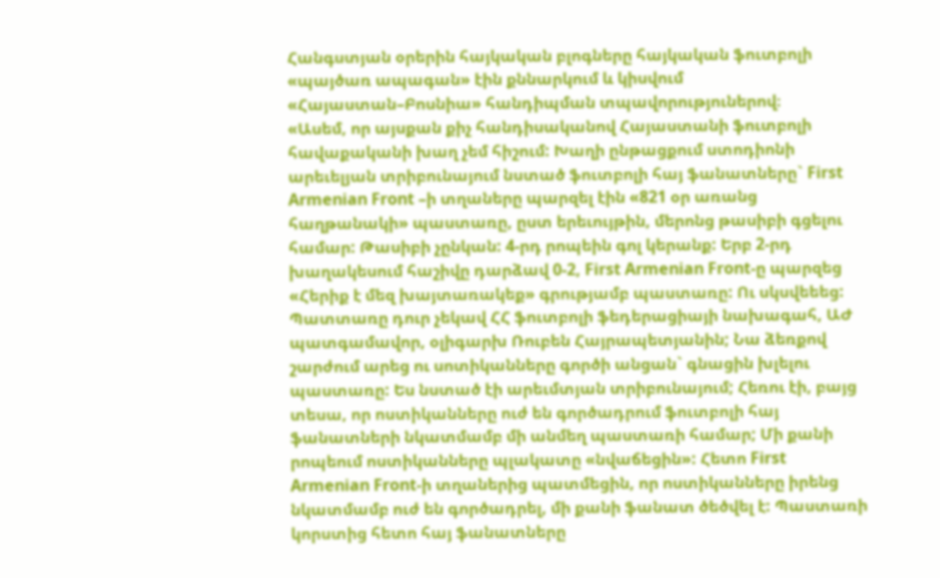Հանգստյան օրերին հայկական բլոգները հայկական ֆուտբոլի «պայծառ ապագան» էին քննարկում և կիսվում «Հայաստան–Բոսնիա» հանդիպման տպավորություներով։
«Ասեմ, որ այսքան քիչ հանդիսականով Հայաստանի ֆուտբոլի հավաքականի խաղ չեմ հիշում: Խաղի ընթացքում ստոդիոնի արեւելյան տրիբունայում նստած ֆուտբոլի հայ ֆանատները` First Armenian Front –ի տղաները պարզել էին «821 օր առանց հաղթանակի» պաստառը, ըստ երեւույթին, մերոնց թասիբի գցելու համար: Թասիբի չընկան: 4-րդ րոպեին գոլ կերանք: Երբ 2-րդ խաղակեսում հաշիվը դարձավ 0-2, First Armenian Front-ը պարզեց «Հերիք է մեզ խայտառակեք» գրությամբ պաստառը: Ու սկսվեեեց: Պատտառը դուր չեկավ ՀՀ ֆուտբոլի ֆեդերացիայի նախագահ, ԱԺ պատգամավոր, օլիգարխ Ռուբեն Հայրապետյանին; Նա ձեռքով շարժում արեց ու սոտիկանները գործի անցան` գնացին խլելու պաստառը: Ես նստած էի արեւմտյան տրիբունայում; Հեռու էի, բայց տեսա, որ ոստիկանները ուժ են գործադրում ֆուտբոլի հայ ֆանատների նկատմամբ մի անմեղ պաստառի համար; Մի քանի րոպեում ոստիկանները պլակատը «նվաճեցին»: Հետո First Armenian Front-ի տղաներից պատմեցին, որ ոստիկանները իրենց նկատմամբ ուժ են գործադրել, մի քանի ֆանատ ծեծվել է: Պաստառի կորստից հետո հայ ֆանատները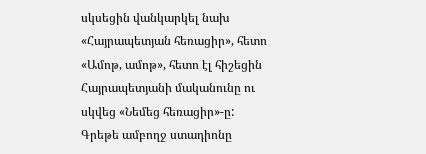սկսեցին վանկարկել նախ «Հայրապետյան հեռացիր», հետո «Ամոթ, ամոթ», հետո էլ հիշեցին Հայրապետյանի մականունը ու սկվեց «Նեմեց հեռացիր»-ը: Գրեթե ամբողջ ստադիոնը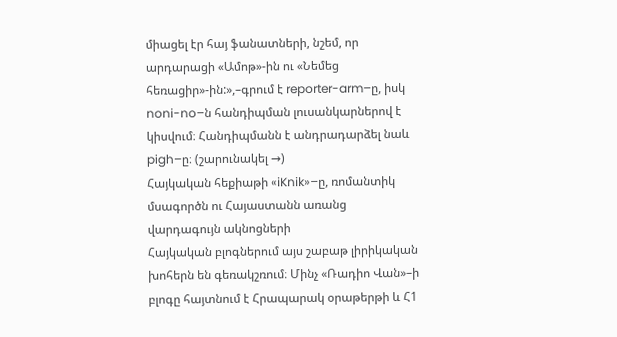միացել էր հայ ֆանատների, նշեմ, որ արդարացի «Ամոթ»-ին ու «Նեմեց հեռացիր»-ին:»,–գրում է reporter-arm–ը, իսկ noni-no–ն հանդիպման լուսանկարներով է կիսվում։ Հանդիպմանն է անդրադարձել նաև pigh–ը։ (շարունակել →)
Հայկական հեքիաթի «iKnik»–ը, ռոմանտիկ մսագործն ու Հայաստանն առանց վարդագույն ակնոցների
Հայկական բլոգներում այս շաբաթ լիրիկական խոհերն են գեռակշռում։ Մինչ «Ռադիո Վան»–ի բլոգը հայտնում է Հրապարակ օրաթերթի և Հ1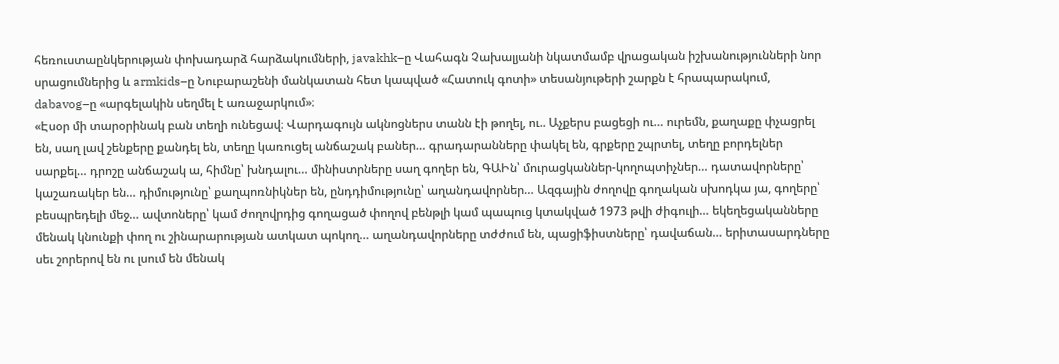հեռուստաընկերության փոխադարձ հարձակումների, javakhk–ը Վահագն Չախալյանի նկատմամբ վրացական իշխանությունների նոր սրացումներից և armkids–ը Նուբարաշենի մանկատան հետ կապված «Հատուկ գոտի» տեսանյութերի շարքն է հրապարակում, dabavog–ը «արգելակին սեղմել է առաջարկում»։
«Էսօր մի տարօրինակ բան տեղի ունեցավ։ Վարդագույն ակնոցներս տանն էի թողել, ու.. Աչքերս բացեցի ու… ուրեմն, քաղաքը փչացրել են, սաղ լավ շենքերը քանդել են, տեղը կառուցել անճաշակ բաներ… գրադարանները փակել են, գրքերը շպրտել, տեղը բորդելներ սարքել… դրոշը անճաշակ ա, հիմնը՝ խնդալու… մինիստրները սաղ գողեր են, ԳԱԻն՝ մուրացկաններ-կողոպտիչներ… դատավորները՝ կաշառակեր են… դիմությունը՝ քաղպոռնիկներ են, ընդդիմությունը՝ աղանդավորներ… Ազգային ժողովը գողական սխոդկա յա, գողերը՝ բեսպրեդելի մեջ… ավտոները՝ կամ ժողովրդից գողացած փողով բենթլի կամ պապուց կտակված 1973 թվի ժիգուլի… եկեղեցականները մենակ կնունքի փող ու շինարարության ատկատ պոկող… աղանդավորները տժժում են, պացիֆիստները՝ դավաճան… երիտասարդները սեւ շորերով են ու լսում են մենակ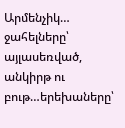Արմենչիկ… ջահելները՝ այլասեռված, անկիրթ ու բութ…երեխաները՝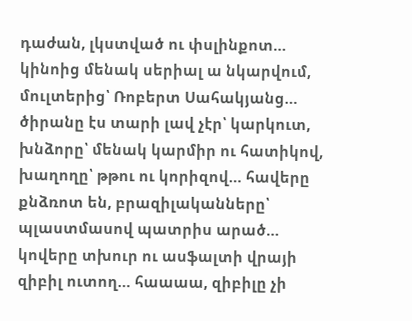դաժան, լկստված ու փսլինքոտ… կինոից մենակ սերիալ ա նկարվում, մուլտերից՝ Ռոբերտ Սահակյանց… ծիրանը էս տարի լավ չէր՝ կարկուտ, խնձորը՝ մենակ կարմիր ու հատիկով, խաղողը՝ թթու ու կորիզով… հավերը քնձռոտ են, բրազիլականները՝ պլաստմասով պատրիս արած… կովերը տխուր ու ասֆալտի վրայի զիբիլ ուտող… հաաաա, զիբիլը չի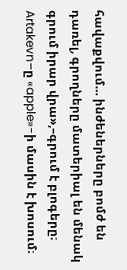հավաքվում… ինժեներները բոմժ են դառել, գրողները մատերիալ են մենակ գրում իրար վրա»,–գրում է բլոգերը։
Artakevn–ը «apple»-ի մասին է խոսում։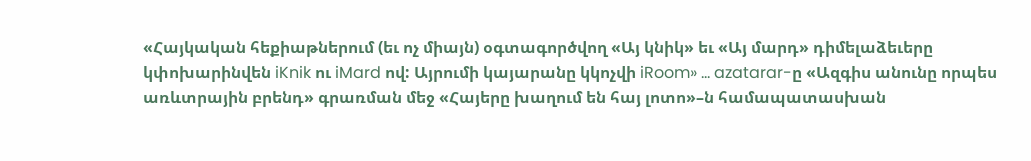«Հայկական հեքիաթներում (եւ ոչ միայն) օգտագործվող «Այ կնիկ» եւ «Այ մարդ» դիմելաձեւերը կփոխարինվեն iKnik ու iMard ով: Այրումի կայարանը կկոչվի iRoom» … azatarar-ը «Ազգիս անունը որպես առևտրային բրենդ» գրառման մեջ «Հայերը խաղում են հայ լոտո»–ն համապատասխան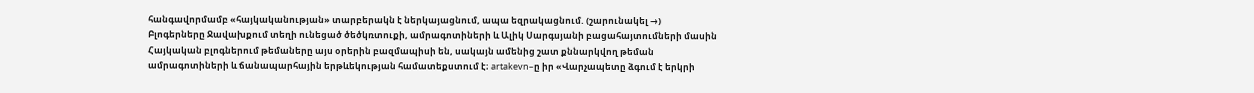հանգավորմամբ «հայկականության» տարբերակն է ներկայացնում, ապա եզրակացնում. (շարունակել →)
Բլոգերները Ջավախքում տեղի ունեցած ծեծկռտուքի, ամրագոտիների և Ալիկ Սարգսյանի բացահայտումների մասին
Հայկական բլոգներում թեմաները այս օրերին բազմապիսի են, սակայն ամենից շատ քննարկվող թեման ամրագոտիների և ճանապարհային երթևեկության համատեքստում է։ artakevn–ը իր «Վարչապետը ձգում է երկրի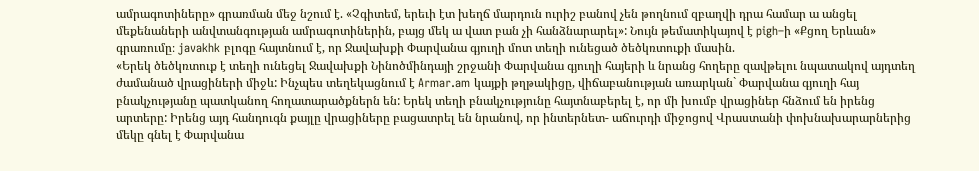ամրագոտիները» գրառման մեջ նշում է. «Չգիտեմ, երեւի էտ խեղճ մարդուն ուրիշ բանով չեն թողնում զբաղվի դրա համար ա անցել մեքենաների անվտանգության ամրագոտիներին, բայց մեկ ա վատ բան չի հանձնարարել»: Նույն թեմատիկայով է pigh–ի «Քցող Երևան» գրառումը։ javakhk բլոգը հայտնում է, որ Ջավախքի Փարվանա գյուղի մոտ տեղի ունեցած ծեծկռտուքի մասին.
«Երեկ ծեծկռտուք է տեղի ունեցել Ջավախքի Նինոծմինդայի շրջանի Փարվանա գյուղի հայերի և նրանց հողերը զավթելու նպատակով այդտեղ ժամանած վրացիների միջև: Ինչպես տեղեկացնում է Armar.am կայքի թղթակիցը, վիճաբանության առարկան` Փարվանա գյուղի հայ բնակչությանը պատկանող հողատարածքներն են: Երեկ տեղի բնակչությունը հայտնաբերել է, որ մի խումբ վրացիներ հնձում են իրենց արտերը: Իրենց այդ հանդուգն քայլը վրացիները բացատրել են նրանով, որ ինտերնետ- աճուրդի միջոցով Վրաստանի փոխնախարարներից մեկը գնել է Փարվանա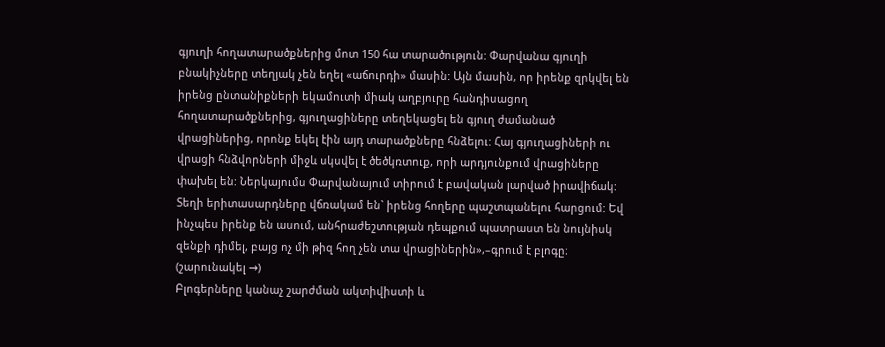գյուղի հողատարածքներից մոտ 150 հա տարածություն: Փարվանա գյուղի բնակիչները տեղյակ չեն եղել «աճուրդի» մասին: Այն մասին, որ իրենք զրկվել են իրենց ընտանիքների եկամուտի միակ աղբյուրը հանդիսացող հողատարածքներից, գյուղացիները տեղեկացել են գյուղ ժամանած վրացիներից, որոնք եկել էին այդ տարածքները հնձելու: Հայ գյուղացիների ու վրացի հնձվորների միջև սկսվել է ծեծկռտուք, որի արդյունքում վրացիները փախել են: Ներկայումս Փարվանայում տիրում է բավական լարված իրավիճակ: Տեղի երիտասարդները վճռակամ են` իրենց հողերը պաշտպանելու հարցում: Եվ ինչպես իրենք են ասում, անհրաժեշտության դեպքում պատրաստ են նույնիսկ զենքի դիմել, բայց ոչ մի թիզ հող չեն տա վրացիներին»,–գրում է բլոգը։ (շարունակել →)
Բլոգերները կանաչ շարժման ակտիվիստի և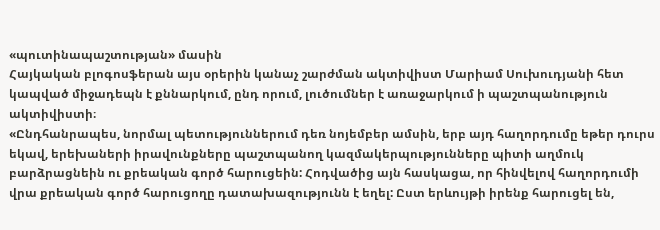«պուտինապաշտության» մասին
Հայկական բլոգոսֆերան այս օրերին կանաչ շարժման ակտիվիստ Մարիամ Սուխուդյանի հետ կապված միջադեպն է քննարկում, ընդ որում, լուծումներ է առաջարկում ի պաշտպանություն ակտիվիստի։
«Ընդհանրապես, նորմալ պետություններում դեռ նոյեմբեր ամսին, երբ այդ հաղորդումը եթեր դուրս եկավ, երեխաների իրավունքները պաշտպանող կազմակերպությունները պիտի աղմուկ բարձրացնեին ու քրեական գործ հարուցեին: Հոդվածից այն հասկացա, որ հինվելով հաղորդումի վրա քրեական գործ հարուցողը դատախազությունն է եղել: Ըստ երևույթի իրենք հարուցել են,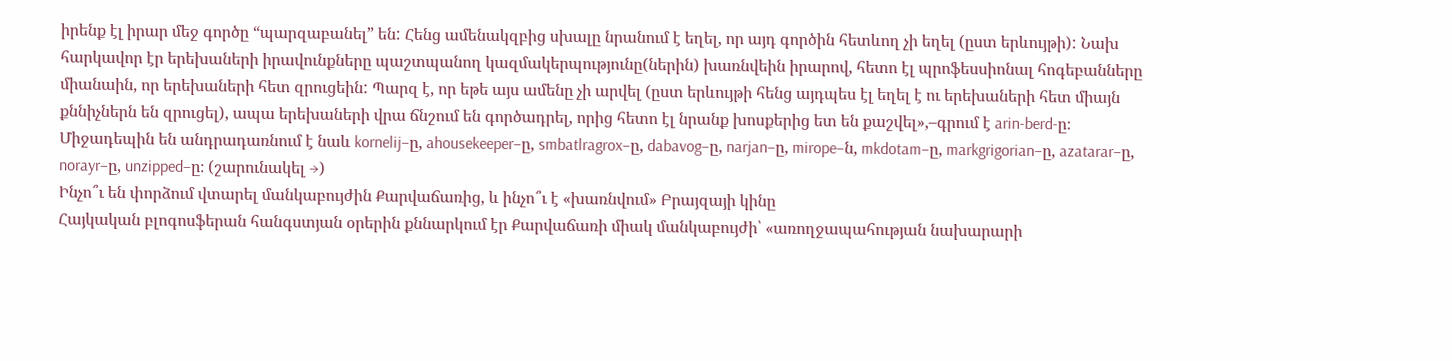իրենք էլ իրար մեջ գործը “պարզաբանել” են: Հենց ամենակզբից սխալը նրանում է եղել, որ այդ գործին հետևող չի եղել (ըստ երևույթի): Նախ հարկավոր էր երեխաների իրավունքները պաշտպանող կազմակերպությունը(ներին) խառնվեին իրարով, հետո էլ պրոֆեսսիոնալ հոգեբանները միանաին, որ երեխաների հետ զրուցեին: Պարզ է, որ եթե այս ամենը չի արվել (ըստ երևույթի հենց այդպես էլ եղել է ու երեխաների հետ միայն քննիչներն են զրուցել), ապա երեխաների վրա ճնշում են գործադրել, որից հետո էլ նրանք խոսքերից ետ են քաշվել»,–գրում է arin-berd-ը։
Միջադեպին են անդրադառնում է նաև kornelij–ը, ahousekeeper–ը, smbatlragrox–ը, dabavog–ը, narjan–ը, mirope–ն, mkdotam–ը, markgrigorian–ը, azatarar–ը, norayr–ը, unzipped–ը։ (շարունակել →)
Ինչո՞ւ են փորձում վտարել մանկաբույժին Քարվաճառից, և ինչո՞ւ է «խառնվում» Բրայզայի կինը
Հայկական բլոգոսֆերան հանգստյան օրերին քննարկում էր Քարվաճառի միակ մանկաբույժի՝ «առողջապահության նախարարի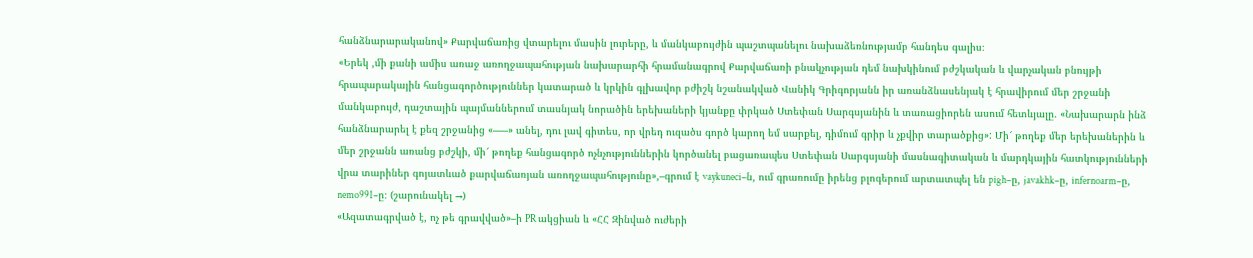հանձնարարականով» Քարվաճառից վտարելու մասին լուրերը, և մանկաբույժին պաշտպանելու նախաձեռնությամբ հանդես գալիս։
«Երեկ ,մի քանի ամիս առաջ առողջապահության նախարարհի հրամանագրով Քարվաճառի բնակչության դեմ նախկինում բժշկական և վարչական բնույթի հրապարակային հանցագործություններ կատարած և կրկին գլխավոր բժիշկ նշանակված Վանիկ Գրիգորյանն իր առանձնասենյակ է հրավիրում մեր շրջանի մանկաբույժ, դաշտային պայմաններում տասնյակ նորածին երեխաների կյանքը փրկած Ստեփան Սարգսյանին և տառացիորեն ասում հետևյալը. «Նախարարն ինձ հանձնարարել է քեզ շրջանից «–––» անել, դու լավ գիտես, որ վրեդ ուզածս գործ կարող եմ սարքել, դիմում գրիր և չքվիր տարածքից»: Մի՜ թողեք մեր երեխաներին և մեր շրջանն առանց բժշկի, մի՜ թողեք հանցագործ ոչնչություններին կործանել բացառապես Ստեփան Սարգսյանի մասնագիտական և մարդկային հատկությունների վրա տարիներ գոյատևած քարվաճառյան առողջապահությունը»,–գրում է vaykuneci–ն, ում գրառումը իրենց բլոգերում արտատպել են pigh–ը, javakhk–ը, infernoarm–ը, nemo991–ը։ (շարունակել →)
«Ազատագրված է, ոչ թե գրավված»–ի PR ակցիան և «ՀՀ Զինված ուժերի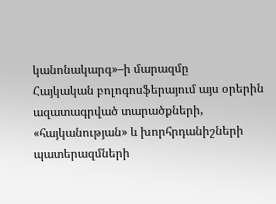կանոնակարգ»–ի մարազմը
Հայկական բոլոգոսֆերայում այս օրերին ազատագրված տարածքների, «հայկանության» և խորհրդանիշների պատերազմների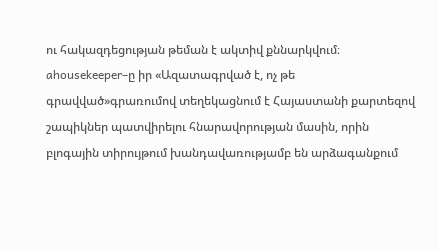ու հակազդեցության թեման է ակտիվ քննարկվում։ ahousekeeper–ը իր «Ազատագրված է, ոչ թե գրավված»գրառումով տեղեկացնում է Հայաստանի քարտեզով շապիկներ պատվիրելու հնարավորության մասին, որին բլոգային տիրույթում խանդավառությամբ են արձագանքում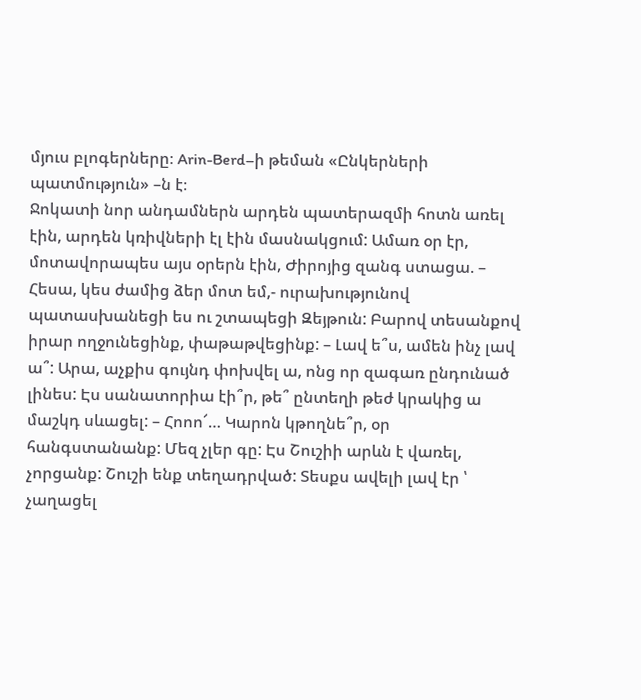մյուս բլոգերները։ Arin-Berd–ի թեման «Ընկերների պատմություն» –ն է։
Ջոկատի նոր անդամներն արդեն պատերազմի հոտն առել էին, արդեն կռիվների էլ էին մասնակցում: Ամառ օր էր, մոտավորապես այս օրերն էին, Ժիրոյից զանգ ստացա. – Հեսա, կես ժամից ձեր մոտ եմ,- ուրախությունով պատասխանեցի ես ու շտապեցի Զեյթուն: Բարով տեսանքով իրար ողջունեցինք, փաթաթվեցինք: – Լավ ե՞ս, ամեն ինչ լավ ա՞: Արա, աչքիս գույնդ փոխվել ա, ոնց որ զագառ ընդունած լինես: Էս սանատորիա էի՞ր, թե՞ ընտեղի թեժ կրակից ա մաշկդ սևացել: – Հոոո՜… Կարոն կթողնե՞ր, օր հանգստանանք: Մեզ չլեր գը: Էս Շուշիի արևն է վառել, չորցանք: Շուշի ենք տեղադրված: Տեսքս ավելի լավ էր ՝ չաղացել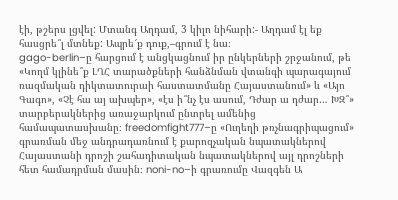էի, թշերս լցվել: Մտանգ Աղդամ, 3 կիլո նիհարի:- Աղդամ էլ եք հասցրե՞լ մտնեք: Ապրե՜ք դուք,–գրում է նա։
gago-berlin–ը հարցում է անցկացնում իր ընկերների շրջանում, թե «Կողմ կլինե՞ք ԼՂՀ տարածքների հանձնման վտանգի պարագայում ռազմական դիկտատուրաի հաստատմանը Հայաստանում» և «Այո Գագո», «Չէ հա այ ախպեր», «էս ի՞նչ էս ասում, Դժար ա դժար… ԽԶ՞» տարբերակներից առաջարկում ընտրել ամենից համապատասխանը։ freedomfight777–ը «Ուղեղի թռչնագրիպացում» գրառման մեջ անդրադառնում է քարոզչական նպատակներով Հայաստանի դրոշի շահադիտական նպատակներով այլ դրոշների հետ համադրման մասին։ noni-no–ի գրառումը Վազգեն Ա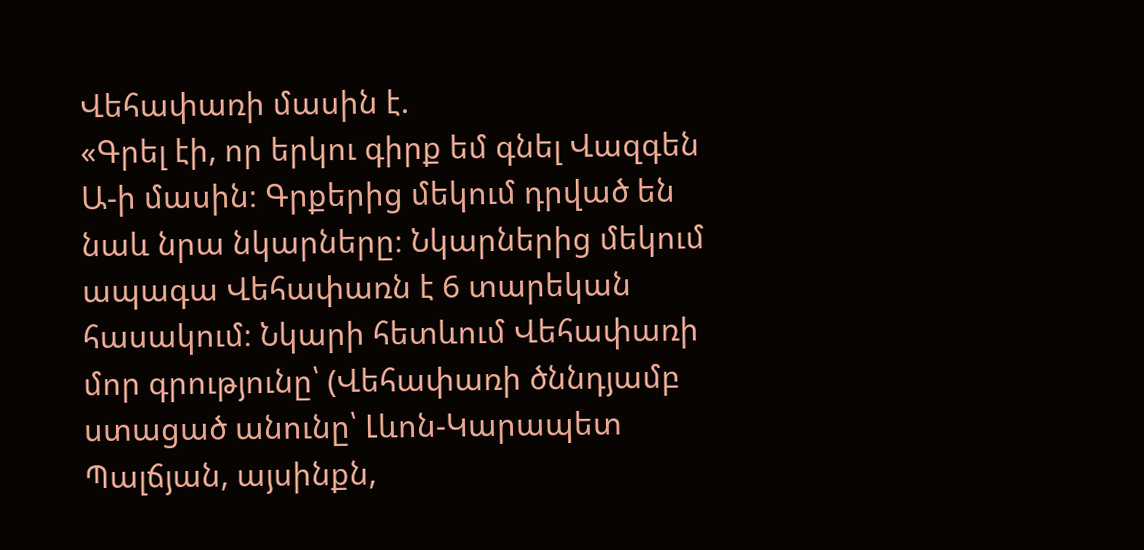Վեհափառի մասին է.
«Գրել էի, որ երկու գիրք եմ գնել Վազգեն Ա-ի մասին։ Գրքերից մեկում դրված են նաև նրա նկարները։ Նկարներից մեկում ապագա Վեհափառն է 6 տարեկան հասակում։ Նկարի հետևում Վեհափառի մոր գրությունը՝ (Վեհափառի ծննդյամբ ստացած անունը՝ Լևոն-Կարապետ Պալճյան, այսինքն,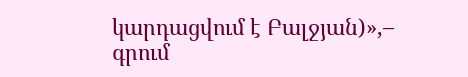կարդացվում է Բալջյան)»,– գրում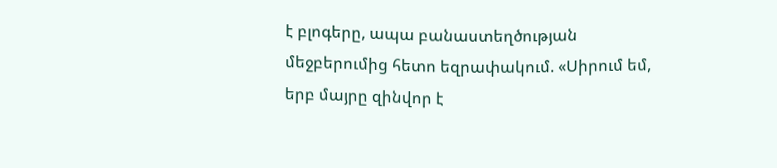է բլոգերը, ապա բանաստեղծության մեջբերումից հետո եզրափակում. «Սիրում եմ, երբ մայրը զինվոր է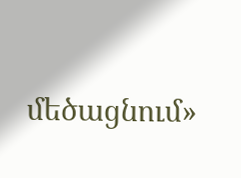մեծացնում»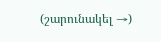(շարունակել →)